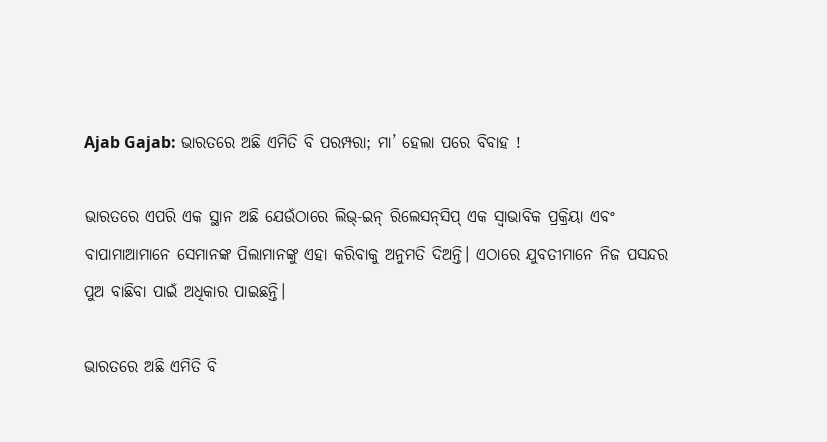Ajab Gajab: ଭାରତରେ ଅଛି ଏମିତି ବି ପରମ୍ପରା; ମା’ ହେଲା ପରେ ବିବାହ !

ଭାରତରେ ଏପରି ଏକ ସ୍ଥାନ ଅଛି ଯେଉଁଠାରେ ଲିଭ୍-ଇନ୍ ରିଲେସନ୍‌ସିପ୍ ଏକ ସ୍ୱାଭାବିକ ପ୍ରକ୍ରିୟା ଏବଂ ବାପାମାଆମାନେ ସେମାନଙ୍କ ପିଲାମାନଙ୍କୁ ଏହା କରିବାକୁ ଅନୁମତି ଦିଅନ୍ତି। ଏଠାରେ ଯୁବତୀମାନେ ନିଜ ପସନ୍ଦର ପୁଅ ବାଛିବା ପାଇଁ ଅଧିକାର ପାଇଛନ୍ତି।

ଭାରତରେ ଅଛି ଏମିତି ବି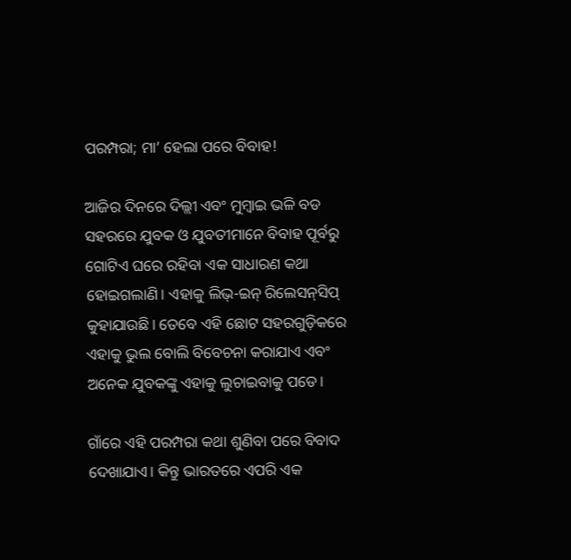ପରମ୍ପରା; ମା’ ହେଲା ପରେ ବିବାହ!

ଆଜିର ଦିନରେ ଦିଲ୍ଲୀ ଏବଂ ମୁମ୍ବାଇ ଭଳି ବଡ ସହରରେ ଯୁବକ ଓ ଯୁବତୀମାନେ ବିବାହ ପୂର୍ବରୁ ଗୋଟିଏ ଘରେ ରହିବା ଏକ ସାଧାରଣ କଥା ହୋଇଗଲାଣି। ଏହାକୁ ଲିଭ୍-ଇନ୍ ରିଲେସନ୍‌ସିପ୍ କୁହାଯାଉଛି। ତେବେ ଏହି ଛୋଟ ସହରଗୁଡ଼ିକରେ ଏହାକୁ ଭୁଲ ବୋଲି ବିବେଚନା କରାଯାଏ ଏବଂ ଅନେକ ଯୁବକଙ୍କୁ ଏହାକୁ ଲୁଚାଇବାକୁ ପଡେ।

ଗାଁରେ ଏହି ପରମ୍ପରା କଥା ଶୁଣିବା ପରେ ବିବାଦ ଦେଖାଯାଏ। କିନ୍ତୁ ଭାରତରେ ଏପରି ଏକ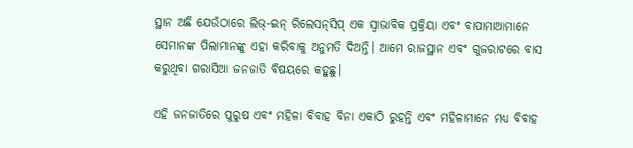ସ୍ଥାନ ଅଛି ଯେଉଁଠାରେ ଲିଭ୍-ଇନ୍ ରିଲେସନ୍‌ସିପ୍ ଏକ ସ୍ୱାଭାବିକ ପ୍ରକ୍ରିୟା ଏବଂ ବାପାମାଆମାନେ ସେମାନଙ୍କ ପିଲାମାନଙ୍କୁ ଏହା କରିବାକୁ ଅନୁମତି ଦିଅନ୍ତି। ଆମେ ରାଜସ୍ଥାନ ଏବଂ ଗୁଜରାଟରେ ବାସ କରୁଥିବା ଗରାସିଆ ଜନଜାତି ବିଷୟରେ କହୁଛୁ।

ଏହି ଜନଜାତିରେ ପୁରୁଷ ଏବଂ ମହିଳା ବିବାହ ବିନା ଏକାଠି ରୁହନ୍ତି ଏବଂ ମହିଳାମାନେ ମଧ୍ୟ ବିବାହ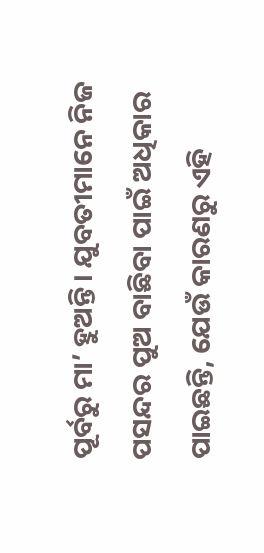ପୂର୍ବରୁ ମା’ ହୁଅନ୍ତି। ଯୁବତୀମାନେ ନିଜ ପସନ୍ଦର ପୁଅ ବାଛିବା ପାଇଁ ଅଧିକାର ପାଇଛନ୍ତି, ଯେଉଁ କାରଣରୁ ଏହି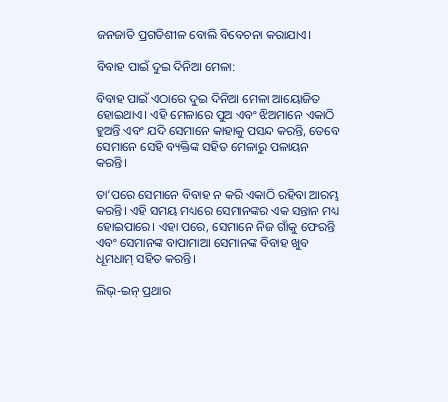ଜନଜାତି ପ୍ରଗତିଶୀଳ ବୋଲି ବିବେଚନା କରାଯାଏ।

ବିବାହ ପାଇଁ ଦୁଇ ଦିନିଆ ମେଳା:

ବିବାହ ପାଇଁ ଏଠାରେ ଦୁଇ ଦିନିଆ ମେଳା ଆୟୋଜିତ ହୋଇଥାଏ। ଏହି ମେଳାରେ ପୁଅ ଏବଂ ଝିଅମାନେ ଏକାଠି ହୁଅନ୍ତି ଏବଂ ଯଦି ସେମାନେ କାହାକୁ ପସନ୍ଦ କରନ୍ତି, ତେବେ ସେମାନେ ସେହି ବ୍ୟକ୍ତିଙ୍କ ସହିତ ମେଳାରୁ ପଳାୟନ କରନ୍ତି।

ତା’ପରେ ସେମାନେ ବିବାହ ନ କରି ଏକାଠି ରହିବା ଆରମ୍ଭ କରନ୍ତି। ଏହି ସମୟ ମଧ୍ୟରେ ସେମାନଙ୍କର ଏକ ସନ୍ତାନ ମଧ୍ୟ ହୋଇପାରେ। ଏହା ପରେ, ସେମାନେ ନିଜ ଗାଁକୁ ଫେରନ୍ତି ଏବଂ ସେମାନଙ୍କ ବାପାମାଆ ସେମାନଙ୍କ ବିବାହ ଖୁବ ଧୂମଧାମ୍‌ ସହିତ କରନ୍ତି।

ଲିଭ୍-ଇନ୍ ପ୍ରଥାର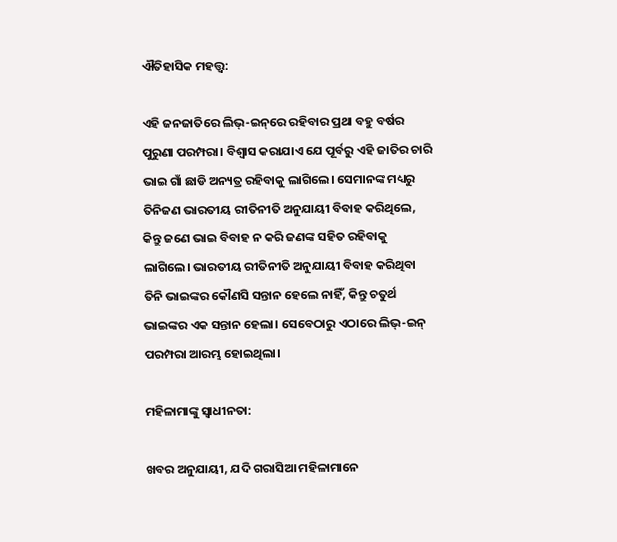ଐତିହାସିକ ମହତ୍ତ୍ୱ:

ଏହି ଜନଜାତିରେ ଲିଭ୍-ଇନ୍‌ରେ ରହିବାର ପ୍ରଥା ବହୁ ବର୍ଷର ପୁରୁଣା ପରମ୍ପରା। ବିଶ୍ୱାସ କରାଯାଏ ଯେ ପୂର୍ବରୁ ଏହି ଜାତିର ଚାରି ଭାଇ ଗାଁ ଛାଡି ଅନ୍ୟତ୍ର ରହିବାକୁ ଲାଗିଲେ। ସେମାନଙ୍କ ମଧ୍ୟରୁ ତିନିଜଣ ଭାରତୀୟ ରୀତିନୀତି ଅନୁଯାୟୀ ବିବାହ କରିଥିଲେ, କିନ୍ତୁ ଜଣେ ଭାଇ ବିବାହ ନ କରି ଜଣଙ୍କ ସହିତ ରହିବାକୁ ଲାଗିଲେ। ଭାରତୀୟ ରୀତିନୀତି ଅନୁଯାୟୀ ବିବାହ କରିଥିବା ତିନି ଭାଇଙ୍କର କୌଣସି ସନ୍ତାନ ହେଲେ ନାହିଁ, କିନ୍ତୁ ଚତୁର୍ଥ ଭାଇଙ୍କର ଏକ ସନ୍ତାନ ହେଲା। ସେବେଠାରୁ ଏଠାରେ ଲିଭ୍-ଇନ୍ ପରମ୍ପରା ଆରମ୍ଭ ହୋଇଥିଲା।

ମହିଳାମାଙ୍କୁ ସ୍ୱାଧୀନତା:

ଖବର ଅନୁଯାୟୀ, ଯଦି ଗରାସିଆ ମହିଳାମାନେ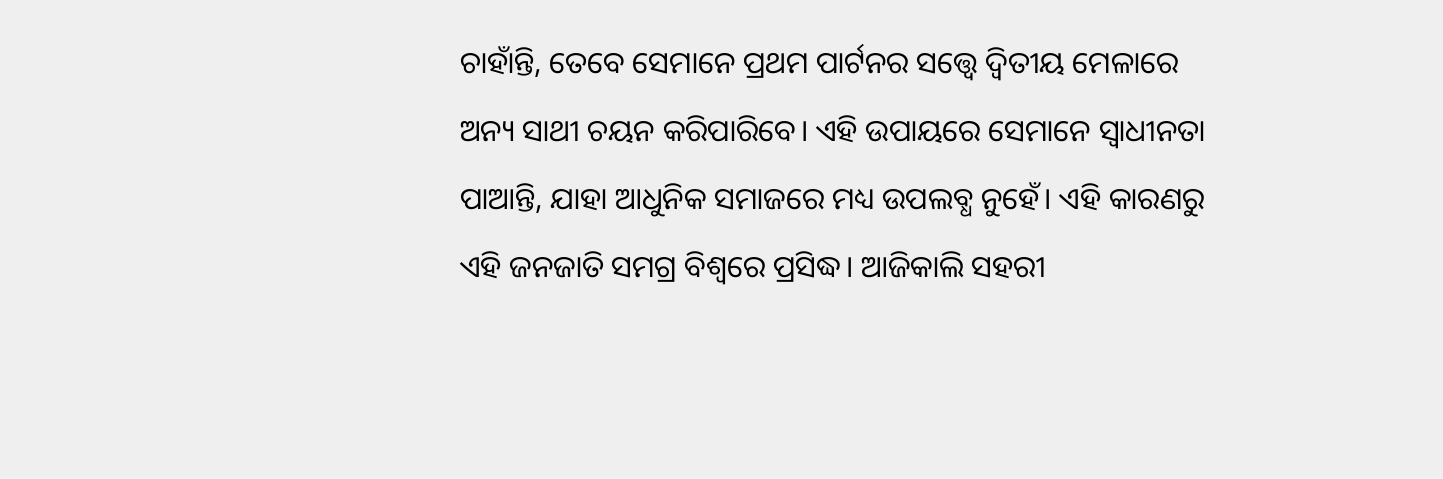ଚାହାଁନ୍ତି, ତେବେ ସେମାନେ ପ୍ରଥମ ପାର୍ଟନର ସତ୍ତ୍ୱେ ଦ୍ୱିତୀୟ ମେଳାରେ ଅନ୍ୟ ସାଥୀ ଚୟନ କରିପାରିବେ। ଏହି ଉପାୟରେ ସେମାନେ ସ୍ୱାଧୀନତା ପାଆନ୍ତି, ଯାହା ଆଧୁନିକ ସମାଜରେ ମଧ୍ୟ ଉପଲବ୍ଧ ନୁହେଁ। ଏହି କାରଣରୁ ଏହି ଜନଜାତି ସମଗ୍ର ବିଶ୍ୱରେ ପ୍ରସିଦ୍ଧ। ଆଜିକାଲି ସହରୀ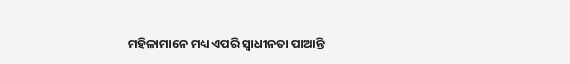ମହିଳାମାନେ ମଧ୍ୟ ଏପରି ସ୍ୱାଧୀନତା ପାଆନ୍ତି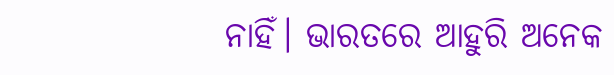ନାହିଁ। ଭାରତରେ ଆହୁରି ଅନେକ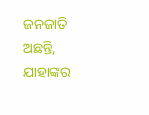ଜନଜାତି ଅଛନ୍ତି, ଯାହାଙ୍କର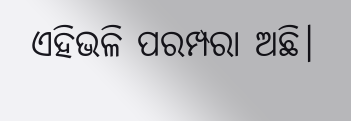ଏହିଭଳି ପରମ୍ପରା ଅଛି।